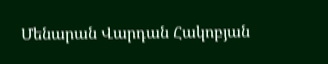Մենարան Վարդան Հակոբյան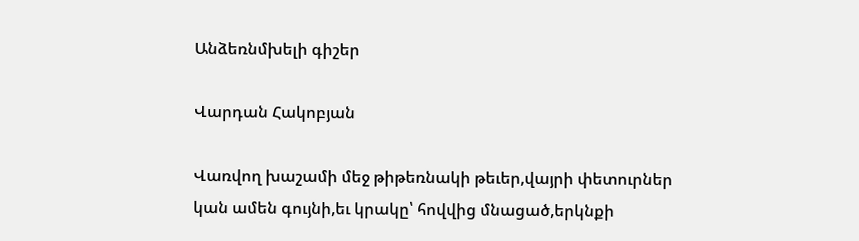Անձեռնմխելի գիշեր

Վարդան Հակոբյան

Վառվող խաշամի մեջ թիթեռնակի թեւեր,վայրի փետուրներ կան ամեն գույնի,եւ կրակը՝ հովվից մնացած,երկնքի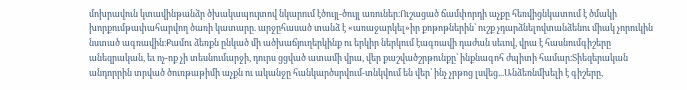մոխրավուն կտավինթանձր ծխակապույտով նկարում էծույլ-ծույլ առուներ։Ուշացած ճամփորդի աչքը հեռվիցնկատում է ծմակի խորքումթափահարվող ծառի կատարը. արջըհասած տանձ է «առաջարկել»իր քոթոթներին՝ ուշք չդարձնելովտանձենու միակ չորուկին նստած ագռավին։Քամու ձեռքն ընկած մի ածխաճյուղերկինք ու երկիր ներկում էագռավի դաժան սեւով, վրա է հասնումգիշերը անեզրական, եւ ոչ-ոք չի տեսնումարջի, դուրս ցցված ատամի վրա, վեր քաշվածշրթունքը՝ ինքնագոհ ժպիտի համար։Տիեզերական անդորրին տրված ծուռթաթիմի աչքն ու ականջը հանկարծսրվում-տնկվում են վեր՝ ինչ չրթոց լսվեց...Անձեռնմխելի է գիշերը,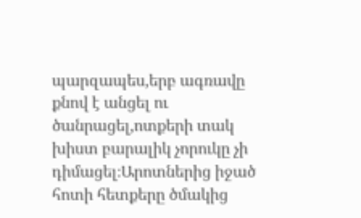պարզապես,երբ ագռավը քնով է անցել ու ծանրացել,ոտքերի տակ խիստ բարալիկ չորուկը չի դիմացել։Արոտներից իջած հոտի հետքերը ծմակից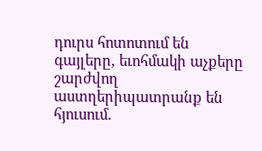դուրս հոտոտում են գայլերը, եւոհմակի աչքերը շարժվող աստղերիպատրանք են հյուսում.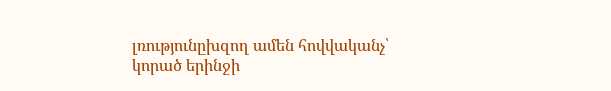լռությունըխզող ամեն հովվականչ՝ կորած երինջի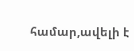համար,ավելի է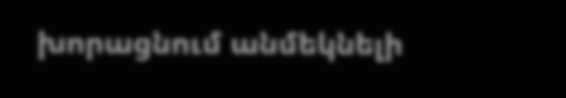խորացնում անմեկնելի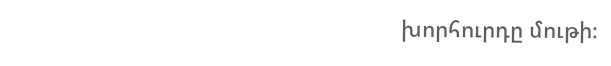խորհուրդը մութի։